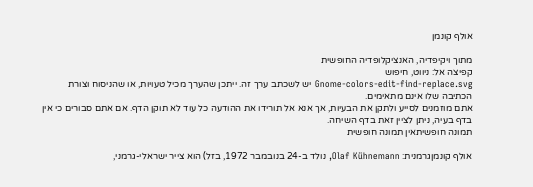אולף קונמן

מתוך ויקיפדיה, האנציקלופדיה החופשית
קפיצה אל: ניווט, חיפוש
Gnome-colors-edit-find-replace.svg יש לשכתב ערך זה. ייתכן שהערך מכיל טעויות, או שהניסוח וצורת הכתיבה שלו אינם מתאימים.
אתם מוזמנים לסייע ולתקן את הבעיות, אך אנא אל תורידו את ההודעה כל עוד לא תוקן הדף. אם אתם סבורים כי אין בדף בעיה, ניתן לציין זאת בדף השיחה.
תמונה חופשיתאין תמונה חופשית

אולף קונמןגרמנית: Olaf Kühnemann, נולד ב-24 בנובמבר 1972, בזל) הוא צייר ישראלי-גרמני,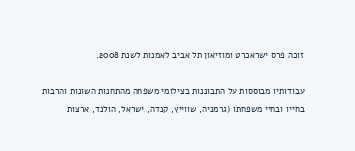זוכה פרס ישראכרט ומוזיאון תל אביב לאמנות לשנת 2008.

עבודותיו מבוססות על התבוננות בצילומי משפחה מהתחנות השונות והרבות בחייו ובחיי משפחתו (גרמניה, שווייץ, קנדה, ישראל, הולנד, ארצות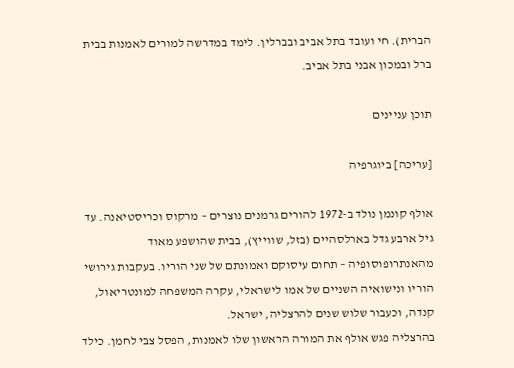הברית). חי ועובד בתל אביב ובברלין. לימד במדרשה למורים לאמנות בבית ברל ובמכון אבני בתל אביב.

תוכן עניינים

[עריכה] ביוגרפיה

אולף קונמן נולד ב-1972 להורים גרמנים נוצרים – מרקוס וכריסטיאנה. עד גיל ארבע גדל בארלסהיים (בזל, שווייץ), בבית שהושפע מאוד מהאנתרופוסופיה – תחום עיסוקם ואמונתם של שני הוריו. בעקבות גירושי הוריו ונישואיה השניים של אמו לישראלי, עקרה המשפחה למונטריאול, קנדה, וכעבור שלוש שנים להרצליה, ישראל.
בהרצליה פגש אולף את המורה הראשון שלו לאמנות, הפסל צבי לחמן. כילד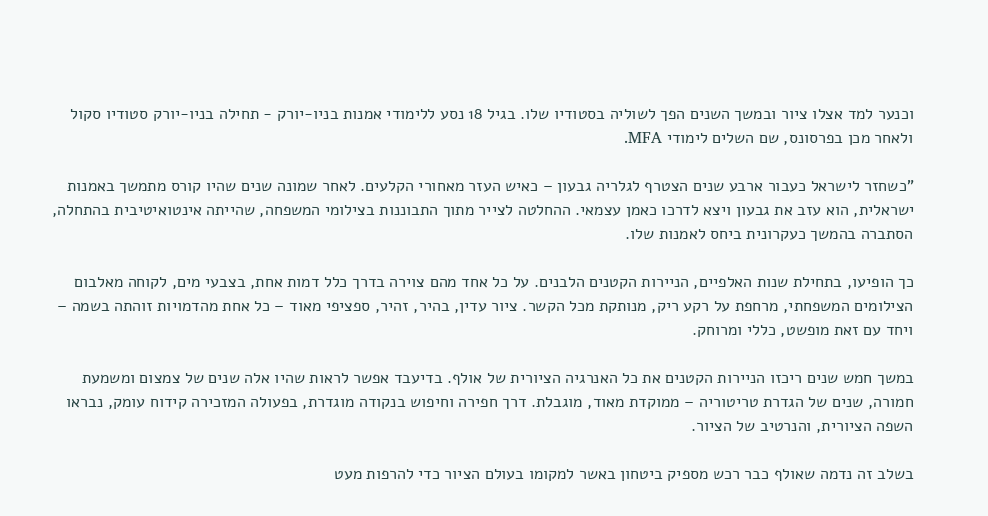וכנער למד אצלו ציור ובמשך השנים הפך לשוליה בסטודיו שלו. בגיל 18 נסע ללימודי אמנות בניו-יורק - תחילה בניו-יורק סטודיו סקול ולאחר מכן בפרסונס, שם השלים לימודי MFA.

"כשחזר לישראל כעבור ארבע שנים הצטרף לגלריה גבעון – כאיש העזר מאחורי הקלעים. לאחר שמונה שנים שהיו קורס מתמשך באמנות ישראלית, הוא עזב את גבעון ויצא לדרכו כאמן עצמאי. ההחלטה לצייר מתוך התבוננות בצילומי המשפחה, שהייתה אינטואיטיבית בהתחלה, הסתברה בהמשך כעקרונית ביחס לאמנות שלו.

כך הופיעו, בתחילת שנות האלפיים, הניירות הקטנים הלבנים. על כל אחד מהם צוירה בדרך כלל דמות אחת, בצבעי מים, לקוחה מאלבום הצילומים המשפחתי, מרחפת על רקע ריק, מנותקת מכל הקשר. ציור עדין, בהיר, זהיר, ספציפי מאוד – כל אחת מהדמויות זוהתה בשמה – ויחד עם זאת מופשט, כללי ומרוחק.

במשך חמש שנים ריכזו הניירות הקטנים את כל האנרגיה הציורית של אולף. בדיעבד אפשר לראות שהיו אלה שנים של צמצום ומשמעת חמורה, שנים של הגדרת טריטוריה – ממוקדת מאוד, מוגבלת. דרך חפירה וחיפוש בנקודה מוגדרת, בפעולה המזכירה קידוח עומק, נבראו השפה הציורית, והנרטיב של הציור.

בשלב זה נדמה שאולף כבר רכש מספיק ביטחון באשר למקומו בעולם הציור כדי להרפות מעט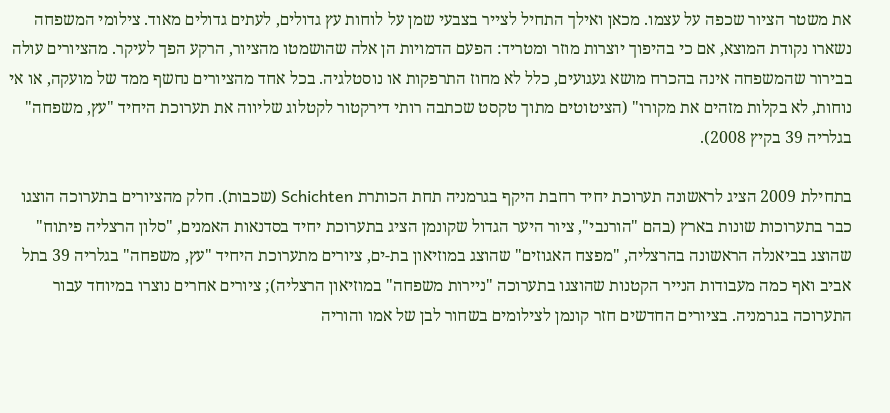את משטר הציור שכפה על עצמו. מכאן ואילך התחיל לצייר בצבעי שמן על לוחות עץ גדולים, לעתים גדולים מאוד. צילומי המשפחה נשארו נקודת המוצא, אם כי בהיפוך יוצרות מוזר ומטריד: הפעם הדמויות הן אלה שהושמטו מהציור, הרקע הפך לעיקר. מהציורים עולה בבירור שהמשפחה אינה בהכרח מושא געגועים, כלל לא מחוז התרפקות או נוסטלגיה. בכל אחד מהציורים נחשף ממד של מועקה, או אי נוחות, לא בקלות מזהים את מקורו" (הציטוטים מתוך טקסט שכתבה רותי דירקטור לקטלוג שליווה את תערוכת היחיד "עץ, משפחה" בגלריה 39 בקיץ 2008).

בתחילת 2009 הציג לראשונה תערוכת יחיד רחבת היקף בגרמניה תחת הכותרת Schichten (שכבות). חלק מהציורים בתערוכה הוצגו כבר בתערוכות שונות בארץ (בהם "הורנבי", ציור היער הגדול שקונמן הציג בתערוכת יחיד בסדנאות האמנים, "סלון הרצליה פיתוח" שהוצג בביאנלה הראשונה בהרצליה, "מפצח האגוזים" שהוצג במוזיאון בת-ים, ציורים מתערוכת היחיד "עץ, משפחה" בגלריה 39 בתל אביב ואף כמה מעבודות הנייר הקטנות שהוצגו בתערוכה "ניירות משפחה" במוזיאון הרצליה); ציורים אחרים נוצרו במיוחד עבור התערוכה בגרמניה. בציורים החדשים חזר קונמן לצילומים בשחור לבן של אמו והוריה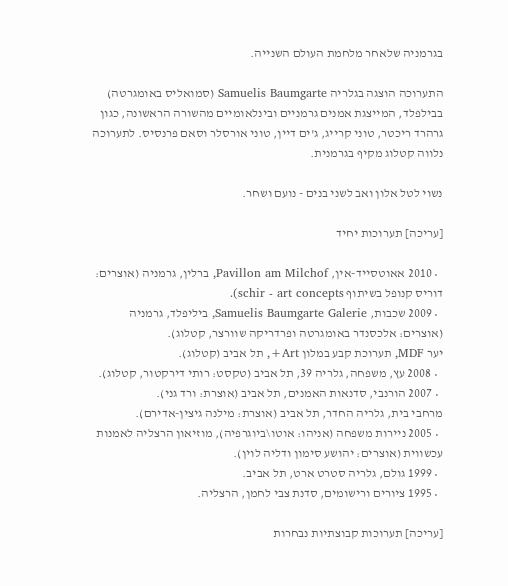בגרמניה שלאחר מלחמת העולם השנייה.

התערוכה הוצגה בגלריה Samuelis Baumgarte (סמואליס באומגרטה) בבילפלד, המייצגת אמנים גרמניים ובינלאומיים מהשורה הראשונה, כגון גרהרד ריכטר, טוני קרייג, ג'ים דיין, טוני אורסלר וסאם פרנסיס. לתערוכה נלווה קטלוג מקיף בגרמנית.

נשוי לטל אלון ואב לשני בנים - נועם ושחר.

[עריכה] תערוכות יחיד

  • 2010 אאוטסייד-אין, Pavillon am Milchof, ברלין, גרמניה (אוצרים: דוריס קנופל בשיתוף schir - art concepts).
  • 2009 שכבות, Samuelis Baumgarte Galerie, ביליפלד, גרמניה (אוצרים: אלכסנדר באומגרטה ופרדריקה שוורצר, קטלוג).
יער MDF, תערוכת קבע במלון Art+, תל אביב (קטלוג).
  • 2008 עץ, משפחה, גלריה 39, תל אביב (טקסט: רותי דירקטור, קטלוג).
  • 2007 הורנבי, סדנאות האמנים, תל אביב (אוצרת: ורד גני).
מרחבי בית, גלריה החדר, תל אביב (אוצרת: מילנה גיצין-אדירם).
  • 2005 ניירות משפחה (אניהו: אוטו\ביוגרפיה), מוזיאון הרצליה לאמנות עכשווית (אוצרים: יהושע סימון ודליה לוין).
  • 1999 גולם, גלריה סטרט ארט, תל אביב.
  • 1995 ציורים ורישומים, סדנת צבי לחמן, הרצליה.

[עריכה] תערוכות קבוצתיות נבחרות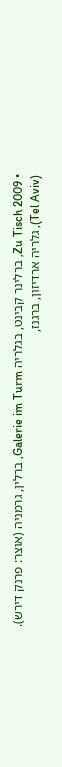• 2009 Zu Tisch, ברלינר קבינט, בגלריה Galerie im Turm, ברלין, גרמניה (אוצר: פרנק דירש).
(Tel Aviv), גלריה ארדיזון, ברגנז,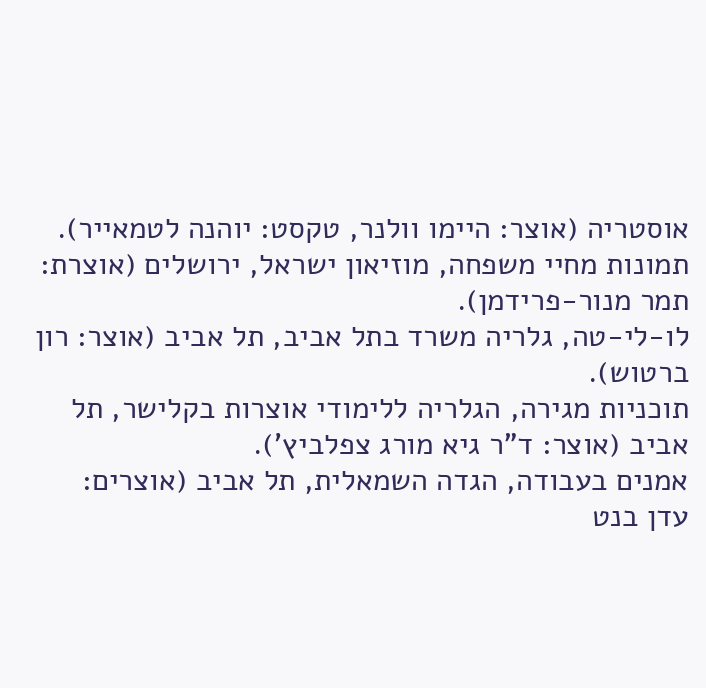אוסטריה (אוצר: היימו וולנר, טקסט: יוהנה לטמאייר).
תמונות מחיי משפחה, מוזיאון ישראל, ירושלים (אוצרת: תמר מנור-פרידמן).
לו-לי-טה, גלריה משרד בתל אביב, תל אביב (אוצר: רון ברטוש).
תוכניות מגירה, הגלריה ללימודי אוצרות בקלישר, תל אביב (אוצר: ד"ר גיא מורג צפלביץ').
אמנים בעבודה, הגדה השמאלית, תל אביב (אוצרים: עדן בנט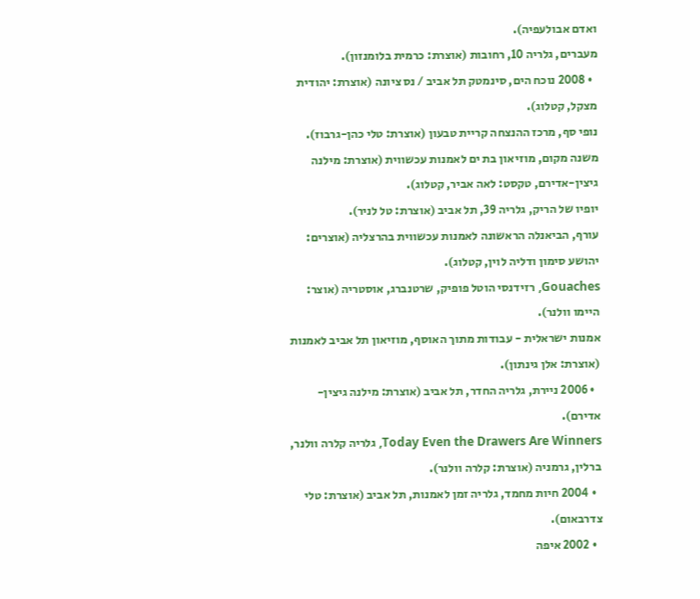ואדם אבולעפיה).
מעברים, גלריה 10, רחובות (אוצרת: כרמית בלומנזון).
  • 2008 נוכח הים, סינמטק תל אביב / נס ציונה (אוצרת: יהודית מצקל, קטלוג).
נופי סף, מרכז ההנצחה קריית טבעון (אוצרת: טלי כהן-גרבוז).
משנה מקום, מוזיאון בת ים לאמנות עכשווית (אוצרת: מילנה גיצין-אדירם, טקסט: לאה אביר, קטלוג).
יופיו של הריק, גלריה 39, תל אביב (אוצרת: טל לניר).
עורף, הביאנלה הראשונה לאמנות עכשווית בהרצליה (אוצרים: יהושע סימון ודליה לוין, קטלוג).
Gouaches, רזידנסי הוטל פופיק, שרטנברג, אוסטריה (אוצר: היימו וולנר).
אמנות ישראלית - עבודות מתוך האוסף, מוזיאון תל אביב לאמנות (אוצרת: אלן גינתון).
  • 2006 ניירת, גלריה החדר, תל אביב (אוצרת: מילנה גיצין-אדירם).
Today Even the Drawers Are Winners, גלריה קלרה וולנר, ברלין, גרמניה (אוצרת: קלרה וולנר).
  • 2004 חיות מחמד, גלריה זמן לאמנות, תל אביב (אוצרת: טלי צדרבאום).
  • 2002 איפה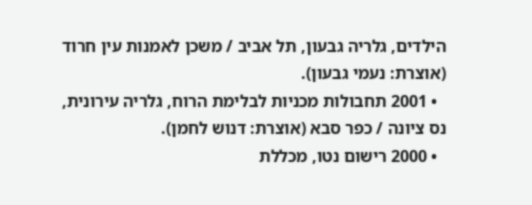הילדים, גלריה גבעון, תל אביב / משכן לאמנות עין חרוד (אוצרת: נעמי גבעון).
  • 2001 תחבולות מכניות לבלימת הרוח, גלריה עירונית, נס ציונה / כפר סבא (אוצרת: דנוש לחמן).
  • 2000 רישום נטו, מכללת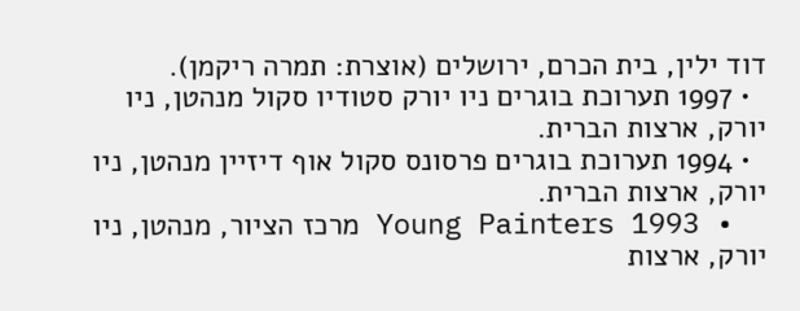דוד ילין, בית הכרם, ירושלים (אוצרת: תמרה ריקמן).
  • 1997 תערוכת בוגרים ניו יורק סטודיו סקול מנהטן, ניו יורק, ארצות הברית.
  • 1994 תערוכת בוגרים פרסונס סקול אוף דיזיין מנהטן, ניו יורק, ארצות הברית.
  • 1993 Young Painters מרכז הציור, מנהטן, ניו יורק, ארצות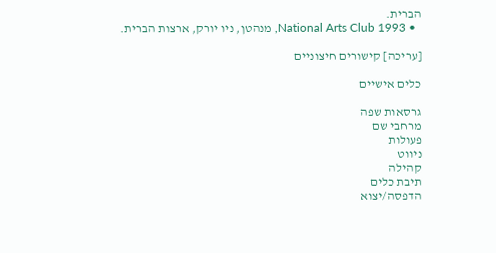הברית.
  • 1993 National Arts Club, מנהטן, ניו יורק, ארצות הברית.

[עריכה] קישורים חיצוניים

כלים אישיים

גרסאות שפה
מרחבי שם
פעולות
ניווט
קהילה
תיבת כלים
הדפסה/יצוא